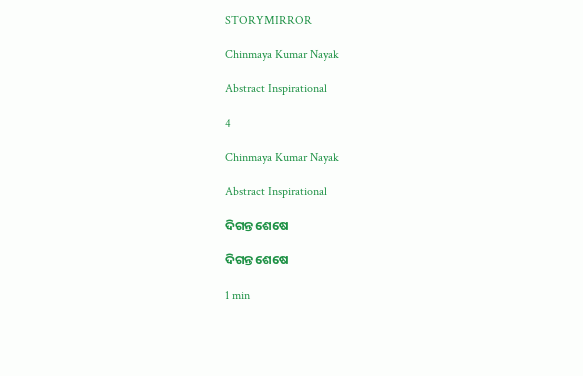STORYMIRROR

Chinmaya Kumar Nayak

Abstract Inspirational

4

Chinmaya Kumar Nayak

Abstract Inspirational

ଦିଗନ୍ତ ଶେଷେ

ଦିଗନ୍ତ ଶେଷେ

1 min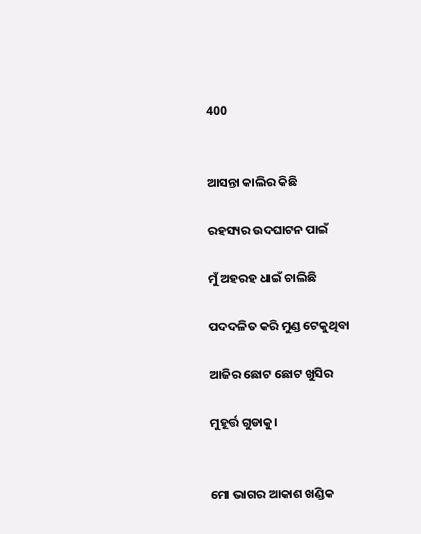400


ଆସନ୍ତା କାଲିର କିଛି

ରହସ୍ୟର ଉଦଘାଟନ ପାଇଁ

ମୁଁ ଅହରହ ଧାଇଁ ଚାଲିଛି

ପଦଦଳିତ କରି ମୁଣ୍ଡ ଟେକୁଥିବା

ଆଜିର ଛୋଟ ଛୋଟ ଖୁସିର

ମୁହୂର୍ତ୍ତ ଗୁଡାକୁ।


ମୋ ଭାଗର ଆକାଶ ଖଣ୍ଡିକ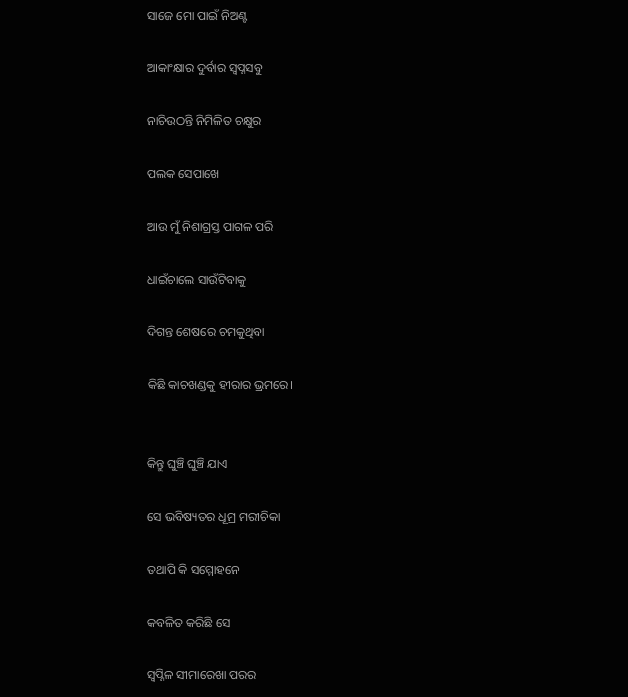ସାଜେ ମୋ ପାଇଁ ନିଅଣ୍ଟ

ଆକାଂକ୍ଷାର ଦୁର୍ବାର ସ୍ୱପ୍ନସବୁ

ନାଚିଉଠନ୍ତି ନିମିଳିତ ଚକ୍ଷୁର

ପଲକ ସେପାଖେ

ଆଉ ମୁଁ ନିଶାଗ୍ରସ୍ତ ପାଗଳ ପରି

ଧାଇଁଚାଲେ ସାଉଁଟିବାକୁ

ଦିଗନ୍ତ ଶେଷରେ ଚମକୁଥିବା

କିଛି କାଚଖଣ୍ଡକୁ ହୀରାର ଭ୍ରମରେ।


କିନ୍ତୁ ଘୁଞ୍ଚି ଘୁଞ୍ଚି ଯାଏ

ସେ ଭବିଷ୍ୟତର ଧୂମ୍ର ମରୀଚିକା

ତଥାପି କି ସମ୍ମୋହନେ

କବଳିତ କରିଛି ସେ

ସ୍ୱପ୍ନିଳ ସୀମାରେଖା ପରର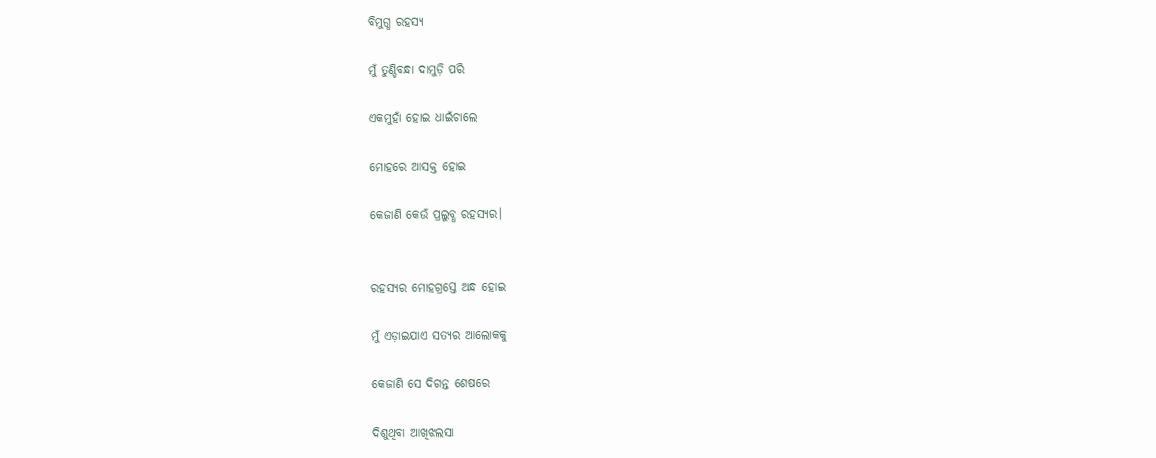ବିମୁଗ୍ଧ ରହସ୍ୟ

ମୁଁ ତୁଣ୍ଡିବନ୍ଧା ଦାମୁଡ଼ି ପରି

ଏକମୁହାଁ ହୋଇ ଧାଇଁଚାଲେ

ମୋହରେ ଆସକ୍ତ ହୋଇ

କେଜାଣି କେଉଁ ପ୍ରଲୁବ୍ଧ ରହସ୍ୟର।


ରହସ୍ୟର ମୋହଗ୍ରସ୍ତେ ଅନ୍ଧ ହୋଇ

ମୁଁ ଏଡ଼ାଇଯାଏ ସତ୍ୟର ଆଲୋକକୁ

କେଜାଣି ସେ ଦିଗନ୍ତ ଶେଷରେ

ଦିଶୁଥିବା ଆଖିଝଲସା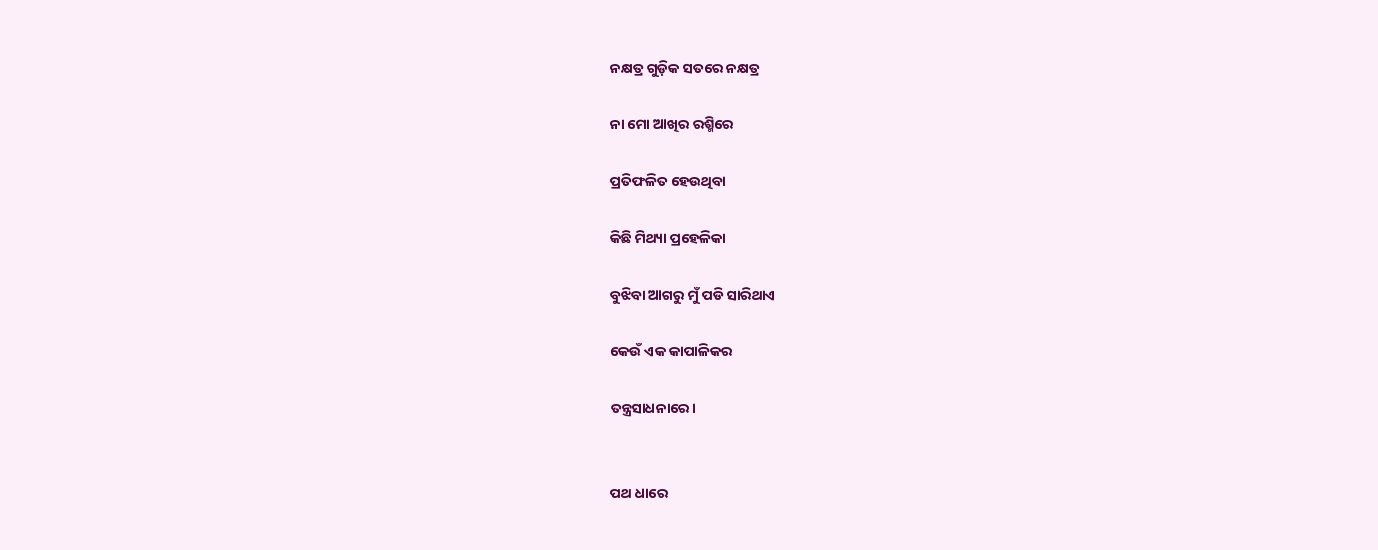ନକ୍ଷତ୍ର ଗୁଡ଼ିକ ସତରେ ନକ୍ଷତ୍ର

ନା ମୋ ଆଖିର ରଶ୍ମିରେ

ପ୍ରତିଫଳିତ ହେଉଥିବା

କିଛି ମିଥ୍ୟା ପ୍ରହେଳିକା

ବୁଝିବା ଆଗରୁ ମୁଁ ପଡି ସାରିଥାଏ

କେଉଁ ଏକ କାପାଳିକର

ତନ୍ତ୍ରସାଧନାରେ।


ପଥ ଧାରେ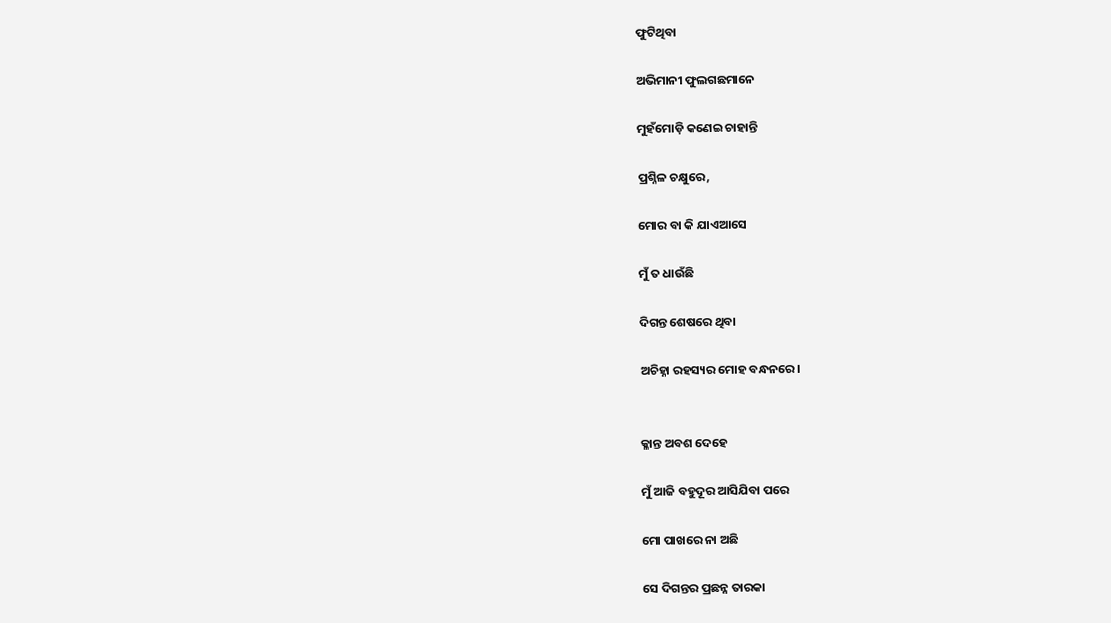ଫୁଟିଥିବା

ଅଭିମାନୀ ଫୁଲଗଛମାନେ

ମୁହଁମୋଡ଼ି କଣେଇ ଚାହାନ୍ତି

ପ୍ରଶ୍ନିଳ ଚକ୍ଷୁରେ,

ମୋର ବା କି ଯାଏଆସେ

ମୁଁ ତ ଧାଉଁଛି

ଦିଗନ୍ତ ଶେଷରେ ଥିବା

ଅଚିହ୍ନା ରହସ୍ୟର ମୋହ ବନ୍ଧନରେ।


କ୍ଳାନ୍ତ ଅବଶ ଦେହେ

ମୁଁ ଆଜି ବହୁଦୂର ଆସିଯିବା ପରେ

ମୋ ପାଖରେ ନା ଅଛି

ସେ ଦିଗନ୍ତର ପ୍ରଛନ୍ନ ତାରକା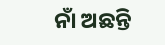ନାଁ ଅଛନ୍ତି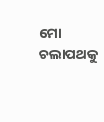ମୋ ଚଲାପଥକୁ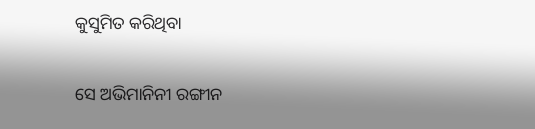କୁସୁମିତ କରିଥିବା

ସେ ଅଭିମାନିନୀ ରଙ୍ଗୀନ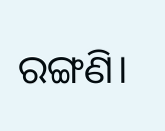ରଙ୍ଗଣି।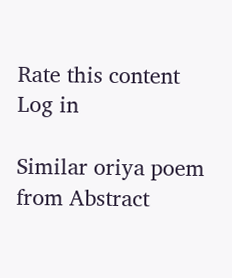Rate this content
Log in

Similar oriya poem from Abstract